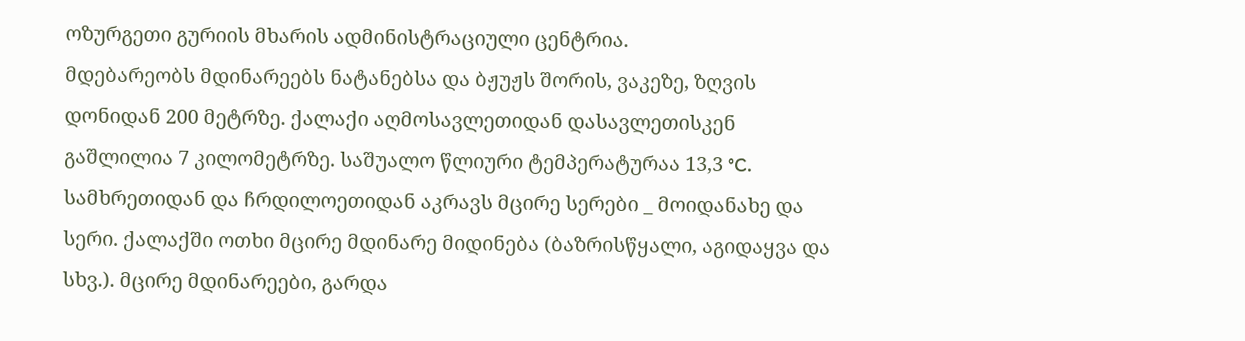ოზურგეთი გურიის მხარის ადმინისტრაციული ცენტრია.
მდებარეობს მდინარეებს ნატანებსა და ბჟუჟს შორის, ვაკეზე, ზღვის დონიდან 200 მეტრზე. ქალაქი აღმოსავლეთიდან დასავლეთისკენ გაშლილია 7 კილომეტრზე. საშუალო წლიური ტემპერატურაა 13,3 °C. სამხრეთიდან და ჩრდილოეთიდან აკრავს მცირე სერები _ მოიდანახე და სერი. ქალაქში ოთხი მცირე მდინარე მიდინება (ბაზრისწყალი, აგიდაყვა და სხვ.). მცირე მდინარეები, გარდა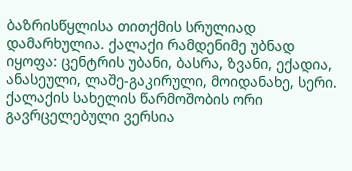ბაზრისწყლისა თითქმის სრულიად დამარხულია. ქალაქი რამდენიმე უბნად იყოფა: ცენტრის უბანი, ბასრა, ზვანი, ექადია, ანასეული, ლაშე-გაკირული, მოიდანახე, სერი.
ქალაქის სახელის წარმოშობის ორი გავრცელებული ვერსია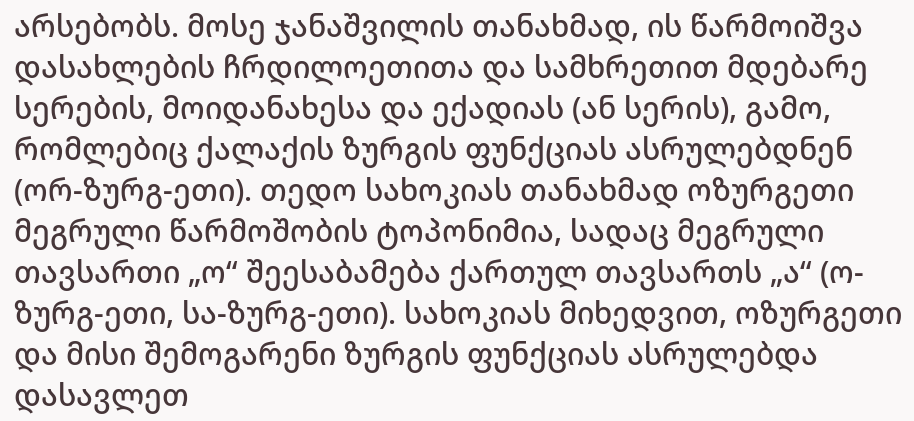არსებობს. მოსე ჯანაშვილის თანახმად, ის წარმოიშვა დასახლების ჩრდილოეთითა და სამხრეთით მდებარე სერების, მოიდანახესა და ექადიას (ან სერის), გამო, რომლებიც ქალაქის ზურგის ფუნქციას ასრულებდნენ (ორ-ზურგ-ეთი). თედო სახოკიას თანახმად ოზურგეთი მეგრული წარმოშობის ტოპონიმია, სადაც მეგრული თავსართი „ო“ შეესაბამება ქართულ თავსართს „ა“ (ო-ზურგ-ეთი, სა-ზურგ-ეთი). სახოკიას მიხედვით, ოზურგეთი და მისი შემოგარენი ზურგის ფუნქციას ასრულებდა დასავლეთ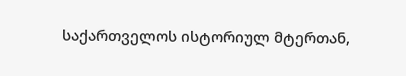საქართველოს ისტორიულ მტერთან,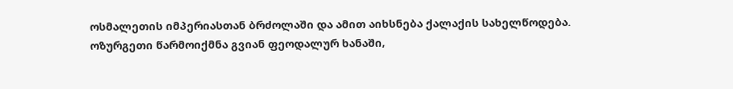ოსმალეთის იმპერიასთან ბრძოლაში და ამით აიხსნება ქალაქის სახელწოდება.
ოზურგეთი წარმოიქმნა გვიან ფეოდალურ ხანაში,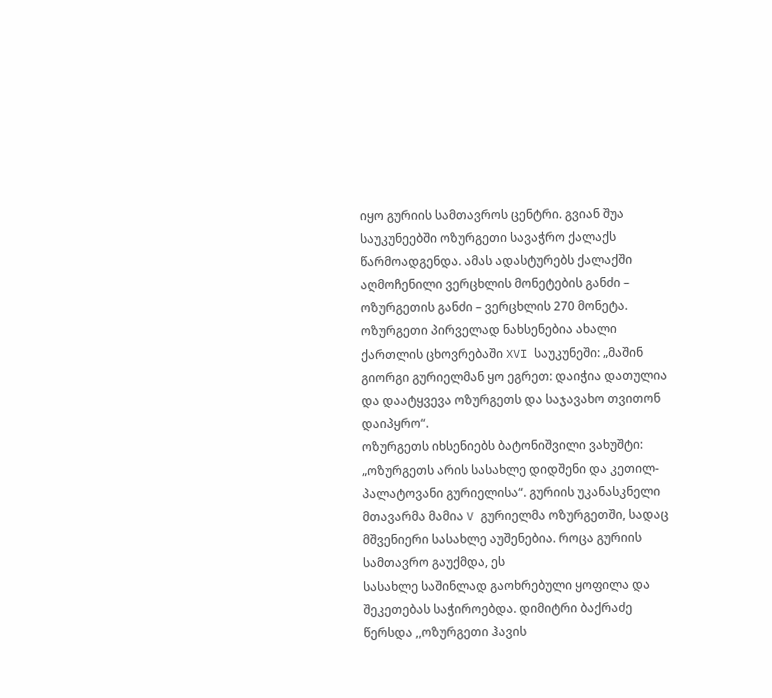იყო გურიის სამთავროს ცენტრი. გვიან შუა საუკუნეებში ოზურგეთი სავაჭრო ქალაქს წარმოადგენდა. ამას ადასტურებს ქალაქში აღმოჩენილი ვერცხლის მონეტების განძი – ოზურგეთის განძი – ვერცხლის 270 მონეტა.
ოზურგეთი პირველად ნახსენებია ახალი ქართლის ცხოვრებაში XVI საუკუნეში: „მაშინ გიორგი გურიელმან ყო ეგრეთ: დაიჭია დათულია და დაატყვევა ოზურგეთს და საჯავახო თვითონ დაიპყრო“.
ოზურგეთს იხსენიებს ბატონიშვილი ვახუშტი: „ოზურგეთს არის სასახლე დიდშენი და კეთილ-პალატოვანი გურიელისა“. გურიის უკანასკნელი მთავარმა მამია V გურიელმა ოზურგეთში, სადაც მშვენიერი სასახლე აუშენებია. როცა გურიის სამთავრო გაუქმდა, ეს
სასახლე საშინლად გაოხრებული ყოფილა და შეკეთებას საჭიროებდა. დიმიტრი ბაქრაძე წერსდა ,,ოზურგეთი ჰავის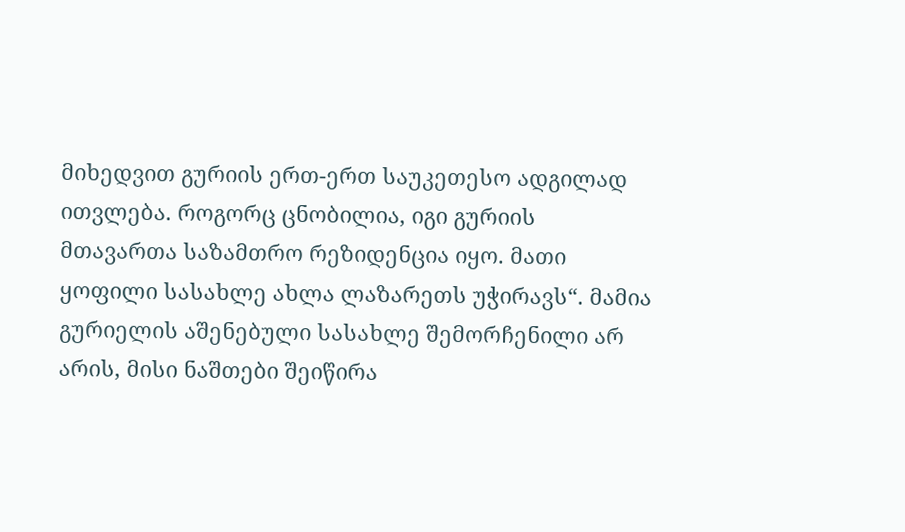მიხედვით გურიის ერთ-ერთ საუკეთესო ადგილად ითვლება. როგორც ცნობილია, იგი გურიის მთავართა საზამთრო რეზიდენცია იყო. მათი ყოფილი სასახლე ახლა ლაზარეთს უჭირავს“. მამია გურიელის აშენებული სასახლე შემორჩენილი არ არის, მისი ნაშთები შეიწირა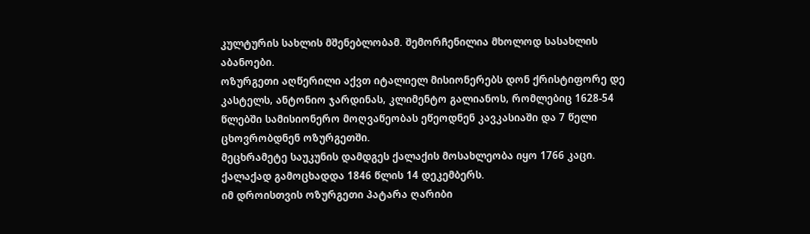კულტურის სახლის მშენებლობამ. შემორჩენილია მხოლოდ სასახლის აბანოები.
ოზურგეთი აღწერილი აქვთ იტალიელ მისიონერებს დონ ქრისტიფორე დე კასტელს, ანტონიო ჯარდინას, კლიმენტო გალიანოს, რომლებიც 1628-54 წლებში სამისიონერო მოღვაწეობას ეწეოდნენ კავკასიაში და 7 წელი ცხოვრობდნენ ოზურგეთში.
მეცხრამეტე საუკუნის დამდგეს ქალაქის მოსახლეობა იყო 1766 კაცი. ქალაქად გამოცხადდა 1846 წლის 14 დეკემბერს.
იმ დროისთვის ოზურგეთი პატარა ღარიბი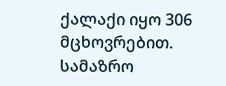ქალაქი იყო 306 მცხოვრებით. სამაზრო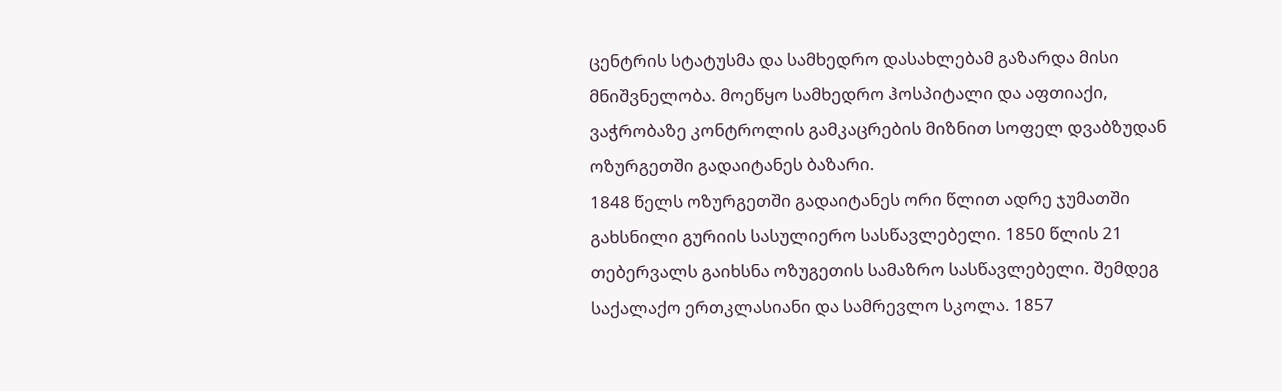ცენტრის სტატუსმა და სამხედრო დასახლებამ გაზარდა მისი მნიშვნელობა. მოეწყო სამხედრო ჰოსპიტალი და აფთიაქი, ვაჭრობაზე კონტროლის გამკაცრების მიზნით სოფელ დვაბზუდან ოზურგეთში გადაიტანეს ბაზარი.
1848 წელს ოზურგეთში გადაიტანეს ორი წლით ადრე ჯუმათში გახსნილი გურიის სასულიერო სასწავლებელი. 1850 წლის 21 თებერვალს გაიხსნა ოზუგეთის სამაზრო სასწავლებელი. შემდეგ საქალაქო ერთკლასიანი და სამრევლო სკოლა. 1857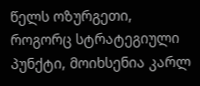წელს ოზურგეთი, როგორც სტრატეგიული პუნქტი, მოიხსენია კარლ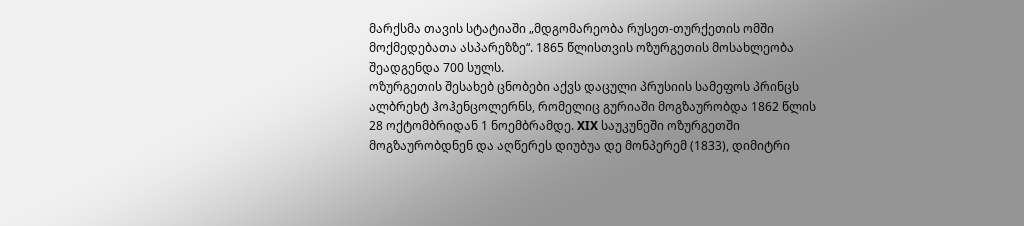მარქსმა თავის სტატიაში „მდგომარეობა რუსეთ-თურქეთის ომში მოქმედებათა ასპარეზზე“. 1865 წლისთვის ოზურგეთის მოსახლეობა შეადგენდა 700 სულს.
ოზურგეთის შესახებ ცნობები აქვს დაცული პრუსიის სამეფოს პრინცს ალბრეხტ ჰოჰენცოლერნს, რომელიც გურიაში მოგზაურობდა 1862 წლის 28 ოქტომბრიდან 1 ნოემბრამდე. XIX საუკუნეში ოზურგეთში მოგზაურობდნენ და აღწერეს დიუბუა დე მონპერემ (1833), დიმიტრი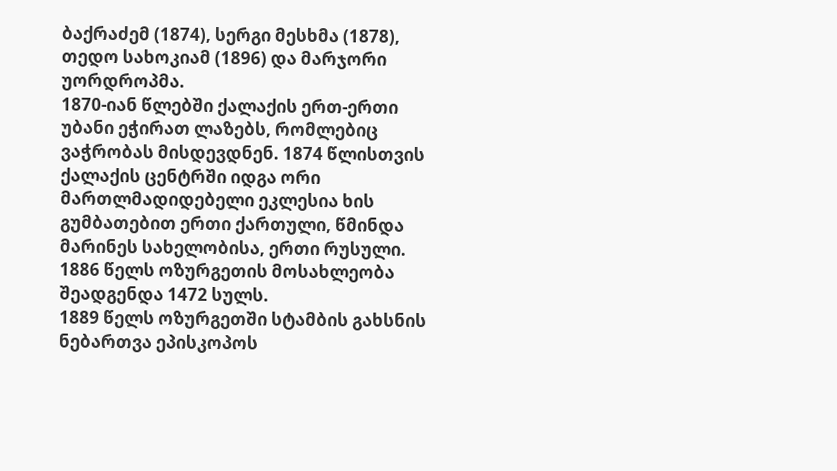ბაქრაძემ (1874), სერგი მესხმა (1878), თედო სახოკიამ (1896) და მარჯორი უორდროპმა.
1870-იან წლებში ქალაქის ერთ-ერთი უბანი ეჭირათ ლაზებს, რომლებიც ვაჭრობას მისდევდნენ. 1874 წლისთვის ქალაქის ცენტრში იდგა ორი მართლმადიდებელი ეკლესია ხის გუმბათებით ერთი ქართული, წმინდა მარინეს სახელობისა, ერთი რუსული. 1886 წელს ოზურგეთის მოსახლეობა შეადგენდა 1472 სულს.
1889 წელს ოზურგეთში სტამბის გახსნის ნებართვა ეპისკოპოს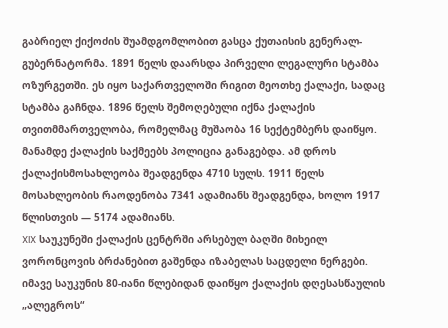გაბრიელ ქიქოძის შუამდგომლობით გასცა ქუთაისის გენერალ-გუბერნატორმა. 1891 წელს დაარსდა პირველი ლეგალური სტამბა ოზურგეთში. ეს იყო საქართველოში რიგით მეოთხე ქალაქი, სადაც სტამბა გაჩნდა. 1896 წელს შემოღებული იქნა ქალაქის თვითმმართველობა, რომელმაც მუშაობა 16 სექტემბერს დაიწყო. მანამდე ქალაქის საქმეებს პოლიცია განაგებდა. ამ დროს ქალაქისმოსახლეობა შეადგენდა 4710 სულს. 1911 წელს მოსახლეობის რაოდენობა 7341 ადამიანს შეადგენდა, ხოლო 1917 წლისთვის — 5174 ადამიანს.
XIX საუკუნეში ქალაქის ცენტრში არსებულ ბაღში მიხეილ ვორონცოვის ბრძანებით გაშენდა იზაბელას საცდელი ნერგები. იმავე საუკუნის 80-იანი წლებიდან დაიწყო ქალაქის დღესასწაულის „ალეგროს“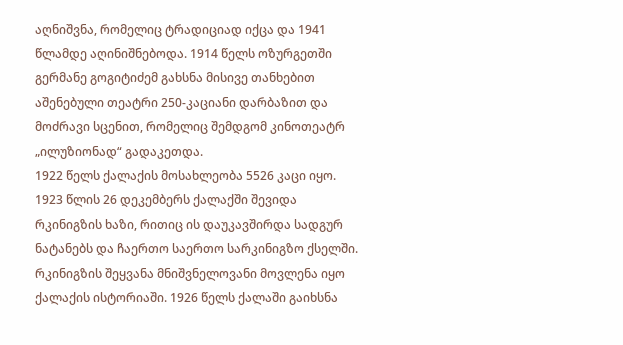აღნიშვნა, რომელიც ტრადიციად იქცა და 1941 წლამდე აღინიშნებოდა. 1914 წელს ოზურგეთში გერმანე გოგიტიძემ გახსნა მისივე თანხებით აშენებული თეატრი 250-კაციანი დარბაზით და მოძრავი სცენით, რომელიც შემდგომ კინოთეატრ „ილუზიონად“ გადაკეთდა.
1922 წელს ქალაქის მოსახლეობა 5526 კაცი იყო. 1923 წლის 26 დეკემბერს ქალაქში შევიდა რკინიგზის ხაზი, რითიც ის დაუკავშირდა სადგურ ნატანებს და ჩაერთო საერთო სარკინიგზო ქსელში. რკინიგზის შეყვანა მნიშვნელოვანი მოვლენა იყო ქალაქის ისტორიაში. 1926 წელს ქალაში გაიხსნა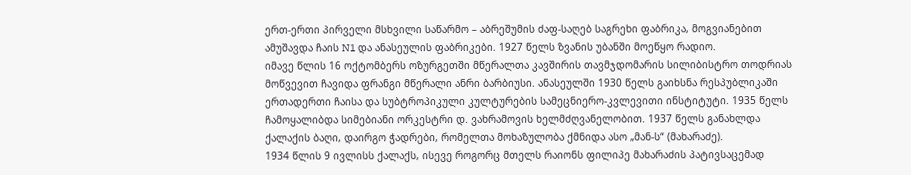ერთ-ერთი პირველი მსხვილი საწარმო – აბრეშუმის ძაფ-საღებ საგრეხი ფაბრიკა, მოგვიანებით ამუშავდა ჩაის N1 და ანასეულის ფაბრიკები. 1927 წელს ზვანის უბანში მოეწყო რადიო.
იმავე წლის 16 ოქტომბერს ოზურგეთში მწერალთა კავშირის თავმჯდომარის სილიბისტრო თოდრიას მოწვევით ჩავიდა ფრანგი მწერალი ანრი ბარბიუსი. ანასეულში 1930 წელს გაიხსნა რესპუბლიკაში ერთადერთი ჩაისა და სუბტროპიკული კულტურების სამეცნიერო-კვლევითი ინსტიტუტი. 1935 წელს ჩამოყალიბდა სიმებიანი ორკესტრი დ. ვახრამოვის ხელმძღვანელობით. 1937 წელს განახლდა ქალაქის ბაღი, დაირგო ჭადრები, რომელთა მოხაზულობა ქმნიდა ასო „მან-ს“ (მახარაძე).
1934 წლის 9 ივლისს ქალაქს, ისევე როგორც მთელს რაიონს ფილიპე მახარაძის პატივსაცემად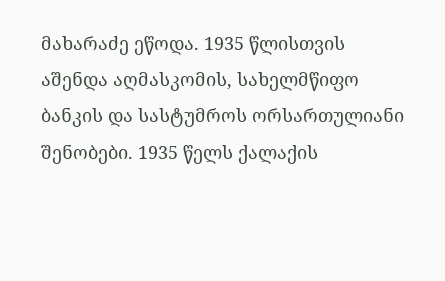მახარაძე ეწოდა. 1935 წლისთვის აშენდა აღმასკომის, სახელმწიფო ბანკის და სასტუმროს ორსართულიანი შენობები. 1935 წელს ქალაქის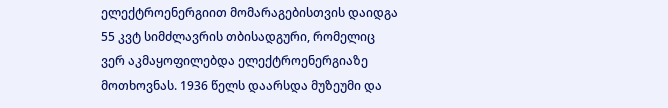ელექტროენერგიით მომარაგებისთვის დაიდგა 55 კვტ სიმძლავრის თბისადგური, რომელიც ვერ აკმაყოფილებდა ელექტროენერგიაზე მოთხოვნას. 1936 წელს დაარსდა მუზეუმი და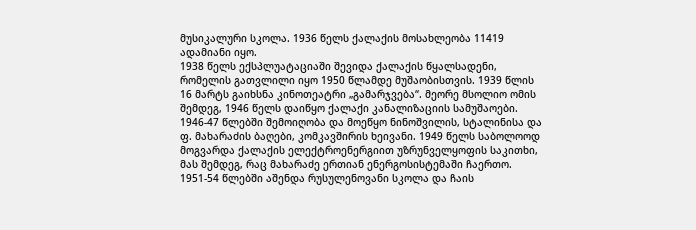მუსიკალური სკოლა. 1936 წელს ქალაქის მოსახლეობა 11419 ადამიანი იყო.
1938 წელს ექსპლუატაციაში შევიდა ქალაქის წყალსადენი, რომელის გათვლილი იყო 1950 წლამდე მუშაობისთვის. 1939 წლის 16 მარტს გაიხსნა კინოთეატრი „გამარჯვება“. მეორე მსოლიო ომის შემდეგ, 1946 წელს დაიწყო ქალაქი კანალიზაციის სამუშაოები.
1946-47 წლებში შემოიღობა და მოეწყო ნინოშვილის, სტალინისა და ფ. მახარაძის ბაღები, კომკავშირის ხეივანი. 1949 წელს საბოლოოდ მოგვარდა ქალაქის ელექტროენერგიით უზრუნველყოფის საკითხი, მას შემდეგ, რაც მახარაძე ერთიან ენერგოსისტემაში ჩაერთო.
1951-54 წლებში აშენდა რუსულენოვანი სკოლა და ჩაის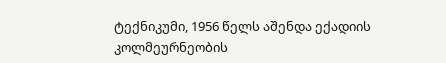ტექნიკუმი, 1956 წელს აშენდა ექადიის კოლმეურნეობის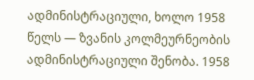ადმინისტრაციული, ხოლო 1958 წელს — ზვანის კოლმეურნეობის ადმინისტრაციული შენობა. 1958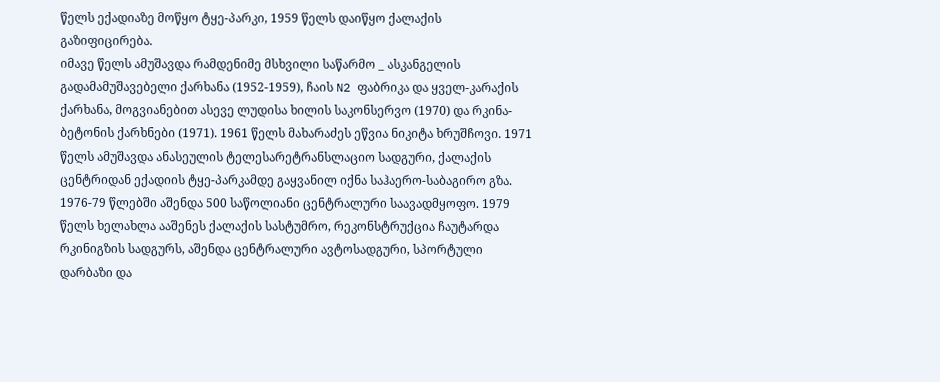წელს ექადიაზე მოწყო ტყე-პარკი, 1959 წელს დაიწყო ქალაქის გაზიფიცირება.
იმავე წელს ამუშავდა რამდენიმე მსხვილი საწარმო _ ასკანგელის გადამამუშავებელი ქარხანა (1952-1959), ჩაის N2 ფაბრიკა და ყველ-კარაქის ქარხანა, მოგვიანებით ასევე ლუდისა ხილის საკონსერვო (1970) და რკინა-ბეტონის ქარხნები (1971). 1961 წელს მახარაძეს ეწვია ნიკიტა ხრუშჩოვი. 1971 წელს ამუშავდა ანასეულის ტელესარეტრანსლაციო სადგური, ქალაქის ცენტრიდან ექადიის ტყე-პარკამდე გაყვანილ იქნა საჰაერო-საბაგირო გზა.
1976-79 წლებში აშენდა 500 საწოლიანი ცენტრალური საავადმყოფო. 1979 წელს ხელახლა ააშენეს ქალაქის სასტუმრო, რეკონსტრუქცია ჩაუტარდა რკინიგზის სადგურს, აშენდა ცენტრალური ავტოსადგური, სპორტული დარბაზი და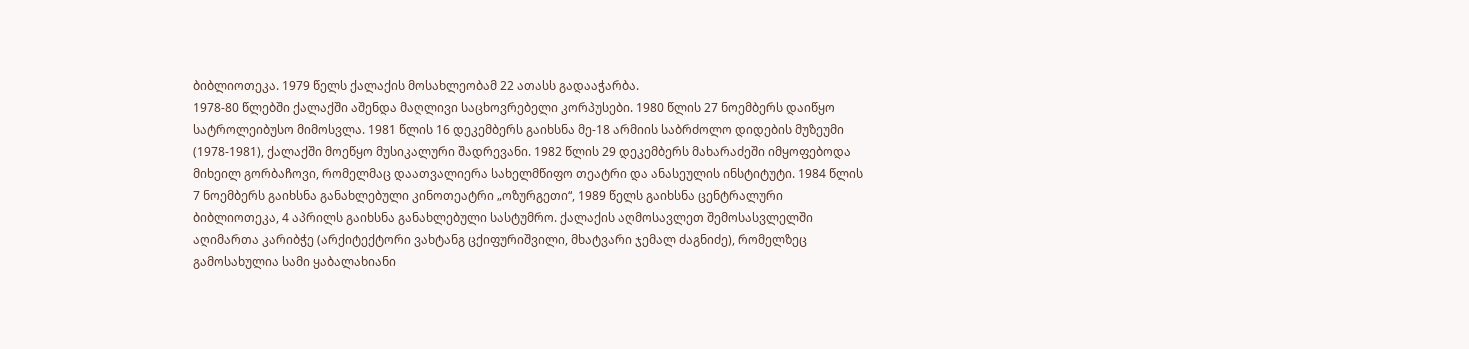ბიბლიოთეკა. 1979 წელს ქალაქის მოსახლეობამ 22 ათასს გადააჭარბა.
1978-80 წლებში ქალაქში აშენდა მაღლივი საცხოვრებელი კორპუსები. 1980 წლის 27 ნოემბერს დაიწყო სატროლეიბუსო მიმოსვლა. 1981 წლის 16 დეკემბერს გაიხსნა მე-18 არმიის საბრძოლო დიდების მუზეუმი (1978-1981), ქალაქში მოეწყო მუსიკალური შადრევანი. 1982 წლის 29 დეკემბერს მახარაძეში იმყოფებოდა მიხეილ გორბაჩოვი, რომელმაც დაათვალიერა სახელმწიფო თეატრი და ანასეულის ინსტიტუტი. 1984 წლის 7 ნოემბერს გაიხსნა განახლებული კინოთეატრი „ოზურგეთი“, 1989 წელს გაიხსნა ცენტრალური ბიბლიოთეკა, 4 აპრილს გაიხსნა განახლებული სასტუმრო. ქალაქის აღმოსავლეთ შემოსასვლელში აღიმართა კარიბჭე (არქიტექტორი ვახტანგ ცქიფურიშვილი, მხატვარი ჯემალ ძაგნიძე), რომელზეც გამოსახულია სამი ყაბალახიანი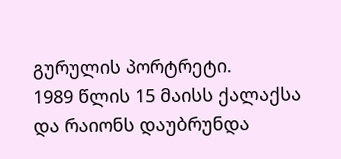გურულის პორტრეტი.
1989 წლის 15 მაისს ქალაქსა და რაიონს დაუბრუნდა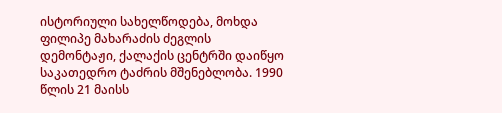ისტორიული სახელწოდება, მოხდა ფილიპე მახარაძის ძეგლის დემონტაჟი, ქალაქის ცენტრში დაიწყო საკათედრო ტაძრის მშენებლობა. 1990 წლის 21 მაისს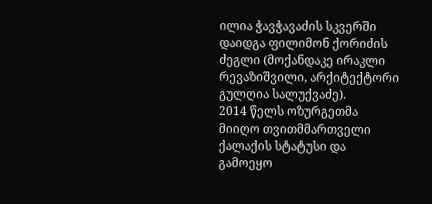ილია ჭავჭავაძის სკვერში დაიდგა ფილიმონ ქორიძის ძეგლი (მოქანდაკე ირაკლი რევაზიშვილი, არქიტექტორი გულღია სალუქვაძე).
2014 წელს ოზურგეთმა მიიღო თვითმმართველი ქალაქის სტატუსი და გამოეყო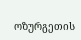ოზურგეთის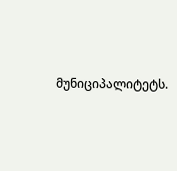მუნიციპალიტეტს.